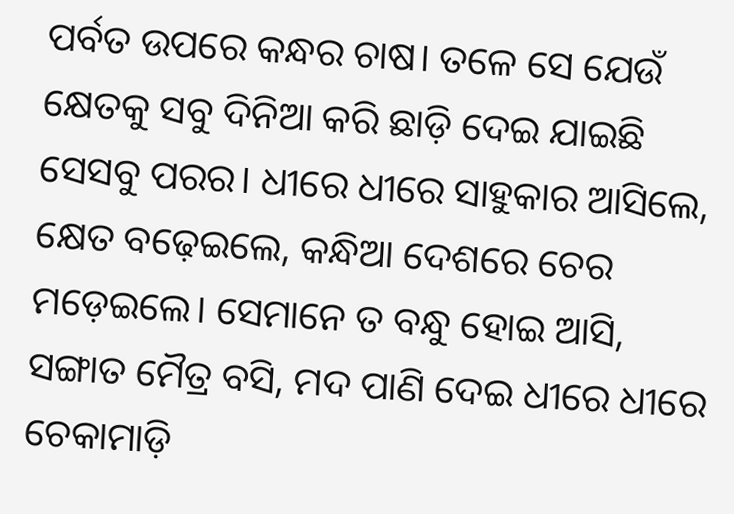ପର୍ବତ ଉପରେ କନ୍ଧର ଚାଷ। ତଳେ ସେ ଯେଉଁ କ୍ଷେତକୁ ସବୁ ଦିନିଆ କରି ଛାଡ଼ି ଦେଇ ଯାଇଛି ସେସବୁ ପରର। ଧୀରେ ଧୀରେ ସାହୁକାର ଆସିଲେ, କ୍ଷେତ ବଢ଼େଇଲେ, କନ୍ଧିଆ ଦେଶରେ ଚେର ମଡ଼େଇଲେ। ସେମାନେ ତ ବନ୍ଧୁ ହୋଇ ଆସି, ସଙ୍ଗାତ ମୈତ୍ର ବସି, ମଦ ପାଣି ଦେଇ ଧୀରେ ଧୀରେ ଚେକାମାଡ଼ି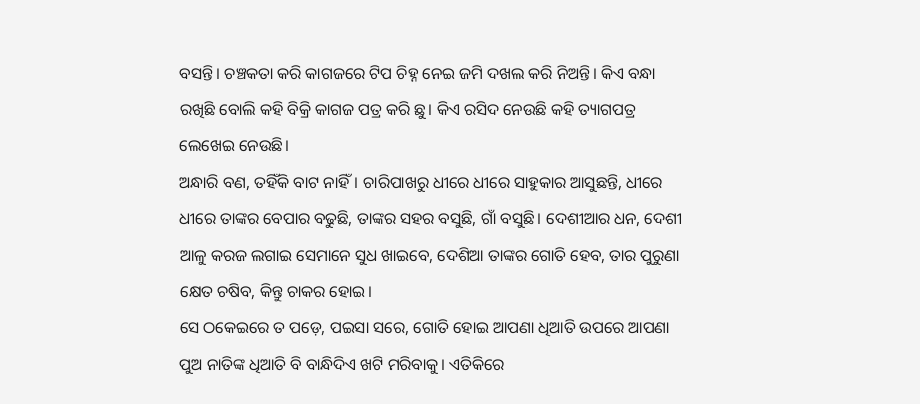ବସନ୍ତି। ଚଞ୍ଚକତା କରି କାଗଜରେ ଟିପ ଚିହ୍ନ ନେଇ ଜମି ଦଖଲ କରି ନିଅନ୍ତି। କିଏ ବନ୍ଧା ରଖିଛି ବୋଲି କହି ବିକ୍ରି କାଗଜ ପତ୍ର କରି ଛୁ। କିଏ ରସିଦ ନେଉଛି କହି ତ୍ୟାଗପତ୍ର ଲେଖେଇ ନେଉଛି।
ଅନ୍ଧାରି ବଣ, ତହିଁକି ବାଟ ନାହିଁ। ଚାରିପାଖରୁ ଧୀରେ ଧୀରେ ସାହୁକାର ଆସୁଛନ୍ତି, ଧୀରେ ଧୀରେ ତାଙ୍କର ବେପାର ବଢୁଛି, ତାଙ୍କର ସହର ବସୁଛି, ଗାଁ ବସୁଛି। ଦେଶୀଆର ଧନ, ଦେଶୀ ଆଳୁ କରଜ ଲଗାଇ ସେମାନେ ସୁଧ ଖାଇବେ, ଦେଶିଆ ତାଙ୍କର ଗୋତି ହେବ, ତାର ପୁରୁଣା କ୍ଷେତ ଚଷିବ, କିନ୍ତୁ ଚାକର ହୋଇ।
ସେ ଠକେଇରେ ତ ପଡ଼େ, ପଇସା ସରେ, ଗୋତି ହୋଇ ଆପଣା ଧିଆତି ଉପରେ ଆପଣା ପୁଅ ନାତିଙ୍କ ଧିଆତି ବି ବାନ୍ଧିଦିଏ ଖଟି ମରିବାକୁ। ଏତିକିରେ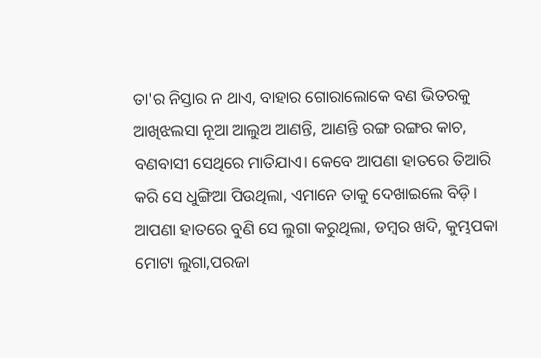ତା'ର ନିସ୍ତାର ନ ଥାଏ, ବାହାର ଗୋରାଲୋକେ ବଣ ଭିତରକୁ ଆଖିଝଲସା ନୂଆ ଆଲୁଅ ଆଣନ୍ତି, ଆଣନ୍ତି ରଙ୍ଗ ରଙ୍ଗର କାଚ, ବଣବାସୀ ସେଥିରେ ମାତିଯାଏ। କେବେ ଆପଣା ହାତରେ ତିଆରି କରି ସେ ଧୁଙ୍ଗିଆ ପିଉଥିଲା, ଏମାନେ ତାକୁ ଦେଖାଇଲେ ବିଡ଼ି। ଆପଣା ହାତରେ ବୁଣି ସେ ଲୁଗା କରୁଥିଲା, ଡମ୍ବର ଖଦି, କୁମ୍ଭପକା ମୋଟା ଲୁଗା,ପରଜା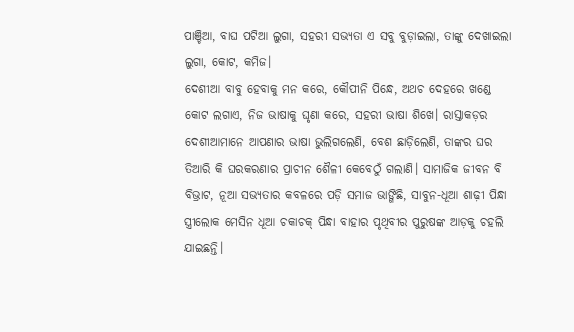ପାଞ୍ଚିଆ, ବାଘ ପଟିଆ ଲୁଗା, ସହରୀ ସଭ୍ୟତା ଏ ସବୁ ବୁଡ଼ାଇଲା, ତାଙ୍କୁ ଦେଖାଇଲା ଲୁଗା, କୋଟ, କମିଜ।
ଦେଶୀଆ ବାବୁ ହେବାକୁ ମନ କରେ, କୌପୀନି ପିନ୍ଧେ, ଅଥଚ ଦେହରେ ଖଣ୍ଡେ କୋଟ ଲଗାଏ, ନିଜ ଭାଷାକୁ ଘୃଣା କରେ, ସହରୀ ଭାଷା ଶିଖେ। ରାସ୍ତାକଡ଼ର ଦେଶୀଆମାନେ ଆପଣାର ଭାଷା ଭୁଲିଗଲେଣି, ବେଶ ଛାଡ଼ିଲେଣି, ତାଙ୍କର ଘର ତିଆରି କି ଘରକରଣାର ପ୍ରାଚୀନ ଶୈଳୀ କେବେଠୁଁ ଗଲାଣି। ସାମାଜିକ ଜୀବନ ବି ବିଭ୍ରାଟ, ନୂଆ ସଭ୍ୟତାର କବଳରେ ପଡ଼ି ସମାଜ ଭାଙ୍ଗିଛି, ସାବୁନ-ଧୂଆ ଶାଢ଼ୀ ପିନ୍ଧା ସ୍ତ୍ରୀଲୋକ ମେସିନ ଧୂଆ ଚକାଚକ୍ ପିନ୍ଧା ବାହାର ପୃଥିବୀର ପୁରୁଷଙ୍କ ଆଡ଼କୁ ଚହଲି ଯାଇଛନ୍ତି।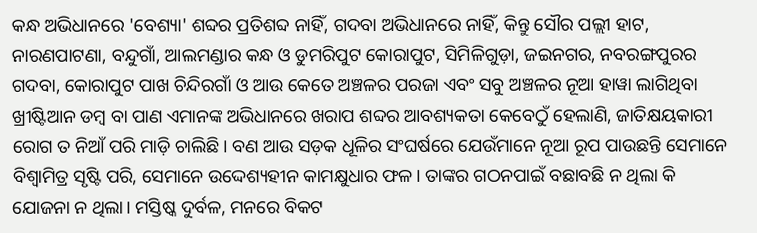କନ୍ଧ ଅଭିଧାନରେ 'ବେଶ୍ୟା' ଶବ୍ଦର ପ୍ରତିଶବ୍ଦ ନାହିଁ, ଗଦବା ଅଭିଧାନରେ ନାହିଁ, କିନ୍ତୁ ସୌର ପଲ୍ଲୀ ହାଟ, ନାରଣପାଟଣା, ବନ୍ଦୁଗାଁ, ଆଲମଣ୍ଡାର କନ୍ଧ ଓ ଡୁମରିପୁଟ କୋରାପୁଟ, ସିମିଳିଗୁଡ଼ା, ଜଇନଗର, ନବରଙ୍ଗପୁରର ଗଦବା, କୋରାପୁଟ ପାଖ ଚିନ୍ଦିରଗାଁ ଓ ଆଉ କେତେ ଅଞ୍ଚଳର ପରଜା ଏବଂ ସବୁ ଅଞ୍ଚଳର ନୂଆ ହାୱା ଲାଗିଥିବା ଖ୍ରୀଷ୍ଟିଆନ ଡମ୍ବ ବା ପାଣ ଏମାନଙ୍କ ଅଭିଧାନରେ ଖରାପ ଶବ୍ଦର ଆବଶ୍ୟକତା କେବେଠୁଁ ହେଲାଣି, ଜାତିକ୍ଷୟକାରୀ ରୋଗ ତ ନିଆଁ ପରି ମାଡ଼ି ଚାଲିଛି। ବଣ ଆଉ ସଡ଼କ ଧୂଳିର ସଂଘର୍ଷରେ ଯେଉଁମାନେ ନୂଆ ରୂପ ପାଉଛନ୍ତି ସେମାନେ ବିଶ୍ୱାମିତ୍ର ସୃଷ୍ଟି ପରି, ସେମାନେ ଉଦ୍ଦେଶ୍ୟହୀନ କାମକ୍ଷୁଧାର ଫଳ। ତାଙ୍କର ଗଠନପାଇଁ ବଛାବଛି ନ ଥିଲା କି ଯୋଜନା ନ ଥିଲା। ମସ୍ତିଷ୍କ ଦୁର୍ବଳ, ମନରେ ବିକଟ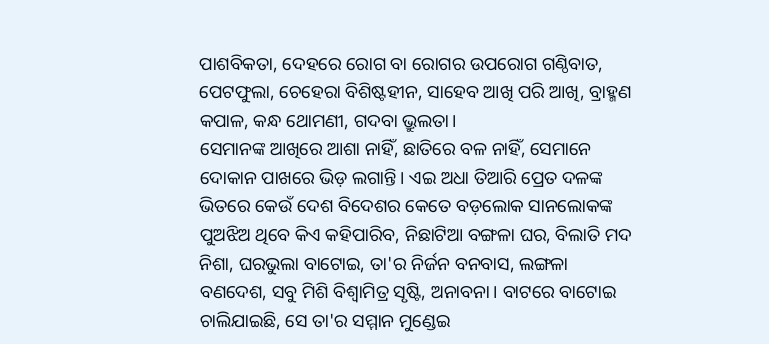ପାଶବିକତା, ଦେହରେ ରୋଗ ବା ରୋଗର ଉପରୋଗ ଗଣ୍ଠିବାତ, ପେଟଫୁଲା, ଚେହେରା ବିଶିଷ୍ଟହୀନ, ସାହେବ ଆଖି ପରି ଆଖି, ବ୍ରାହ୍ମଣ କପାଳ, କନ୍ଧ ଥୋମଣୀ, ଗଦବା ଭ୍ରୁଲତା।
ସେମାନଙ୍କ ଆଖିରେ ଆଶା ନାହିଁ, ଛାତିରେ ବଳ ନାହିଁ, ସେମାନେ ଦୋକାନ ପାଖରେ ଭିଡ଼ ଲଗାନ୍ତି। ଏଇ ଅଧା ତିଆରି ପ୍ରେତ ଦଳଙ୍କ ଭିତରେ କେଉଁ ଦେଶ ବିଦେଶର କେତେ ବଡ଼ଲୋକ ସାନଲୋକଙ୍କ ପୁଅଝିଅ ଥିବେ କିଏ କହିପାରିବ, ନିଛାଟିଆ ବଙ୍ଗଳା ଘର, ବିଲାତି ମଦ ନିଶା, ଘରଭୁଲା ବାଟୋଇ, ତା'ର ନିର୍ଜନ ବନବାସ, ଲଙ୍ଗଳା ବଣଦେଶ, ସବୁ ମିଶି ବିଶ୍ଵାମିତ୍ର ସୃଷ୍ଟି, ଅନାବନା। ବାଟରେ ବାଟୋଇ ଚାଲିଯାଇଛି, ସେ ତା'ର ସମ୍ମାନ ମୁଣ୍ଡେଇ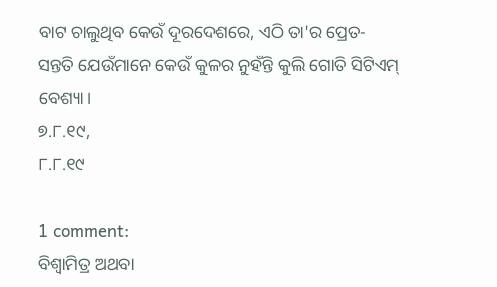ବାଟ ଚାଲୁଥିବ କେଉଁ ଦୂରଦେଶରେ, ଏଠି ତା'ର ପ୍ରେତ-ସନ୍ତତି ଯେଉଁମାନେ କେଉଁ କୁଳର ନୁହଁନ୍ତି କୁଲି ଗୋତି ସିଟିଏମ୍ ବେଶ୍ୟା।
୭.୮.୧୯,
୮.୮.୧୯

1 comment:
ବିଶ୍ଵାମିତ୍ର ଅଥବା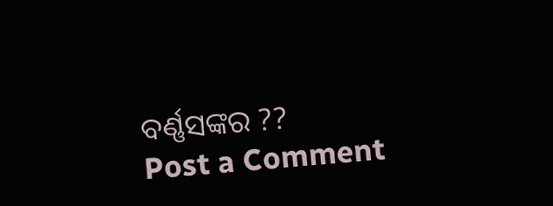ବର୍ଣ୍ଣସଙ୍କର ??
Post a Comment